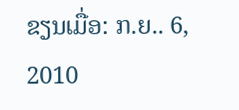ຂຽນເມື່ອ: ກ.ຍ.. 6, 2010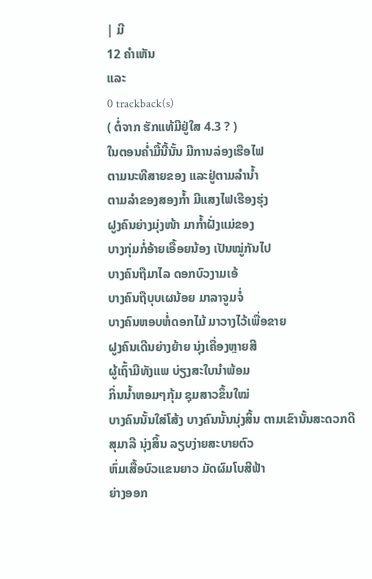| ມີ
12 ຄຳເຫັນ
ແລະ
0 trackback(s)
( ຕໍ່ຈາກ ຮັກແທ້ມີຢູ່ໃສ 4.3 ? )
ໃນຕອນຄໍ່າມື້ນີ້ນັ້ນ ມີການລ່ອງເຮືອໄຟ
ຕາມນະທີສາຍຂອງ ແລະຢູ່ຕາມລຳນ້ຳ
ຕາມລຳຂອງສອງກ້ຳ ມີແສງໄຟເຮືອງຮຸ່ງ
ຝູງຄົນຍ່າງມຸ່ງໜ້າ ມາກ້ຳຝັ່ງແມ່ຂອງ
ບາງກຸ່ມກໍ່ອ້າຍເອື້ອຍນ້ອງ ເປັນໝູ່ກັນໄປ
ບາງຄົນຖືມາໄລ ດອກບົວງາມເອ້
ບາງຄົນຖືບຸບເຜນ້ອຍ ມາລາຈູມຈໍ່
ບາງຄົນຫອບຫໍ່ດອກໄມ້ ມາວາງໄວ້ເພື່ອຂາຍ
ຝູງຄົນເດີນຍ່າງຍ້າຍ ນຸ່ງເຄື່ອງຫຼາຍສີ
ຜູ້ເຖົ້າມີທັງແພ ບ່ຽງສະໃບນຳພ້ອມ
ກິ່ນນ້ຳຫອມໆກຸ້ມ ຊຸມສາວຂຶ້ນໃໝ່
ບາງຄົນນັ້ນໃສ່ໂສ້ງ ບາງຄົນນັ້ນນຸ່ງສິ້ນ ຕາມເຂົານັ້ນສະດວກດີ
ສຸມາລີ ນຸ່ງສິ້ນ ລຽບງ່າຍສະບາຍຕົວ
ຫົ່ມເສື້ອບົວແຂນຍາວ ມັດຜົມໂບສີຟ້າ
ຍ່າງອອກ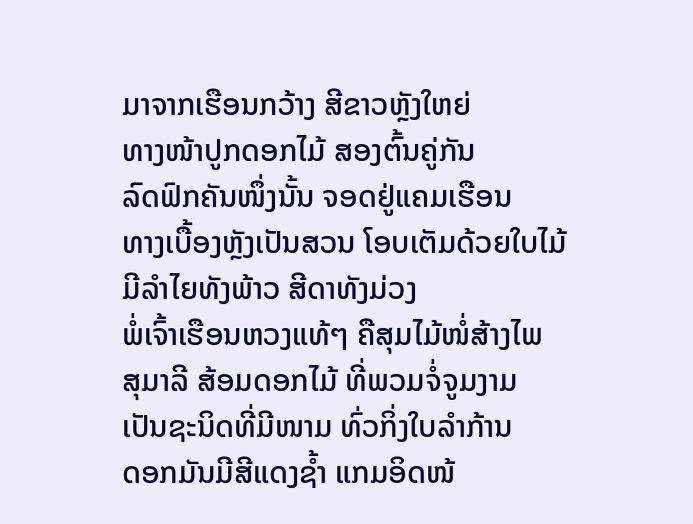ມາຈາກເຮືອນກວ້າງ ສີຂາວຫຼັງໃຫຍ່
ທາງໜ້າປູກດອກໄມ້ ສອງຕົ້ນຄູ່ກັນ
ລົດຟົກຄັນໜຶ່ງນັ້ນ ຈອດຢູ່ແຄມເຮືອນ
ທາງເບື້ອງຫຼັງເປັນສວນ ໂອບເຕັມດ້ວຍໃບໄມ້
ມີລຳໄຍທັງພ້າວ ສີດາທັງມ່ວງ
ພໍ່ເຈົ້າເຮືອນຫວງແທ້ໆ ຄືສຸມໄມ້ໜໍ່ສ້າງໄພ
ສຸມາລີ ສ້ອມດອກໄມ້ ທີ່ພວມຈໍ່ຈູມງາມ
ເປັນຊະນິດທີ່ມີໜາມ ທົ່ວກິ່ງໃບລຳກ້ານ
ດອກມັນມີສີແດງຊ້ຳ ແກມອິດໜ້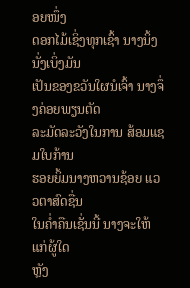ອຍໜຶ່ງ
ດອກໄມ້ເຊິ່ງທຸກເຊົ້າ ນາງນິ້ງນັ່ງເບິ່ງມັນ
ເປັນຂອງຂວັນໃຜນໍເຈົ້າ ນາງຈຶ່ງຄ່ອຍພຽນຕັດ
ລະມັດລະວັງໃນການ ສ້ອມແຊມໃບກ້ານ
ຮອຍຍິ້ມນາງຫວານຊ້ອຍ ແວວຕາສົດຊື່ນ
ໃນຄໍ່າຄືນເຊັ່ນນີ້ ນາງຈະໃຫ້ແກ່ຜູ້ໃດ
ຫຼັງ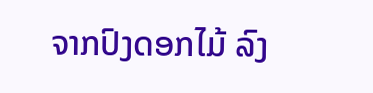ຈາກປົງດອກໄມ້ ລົງ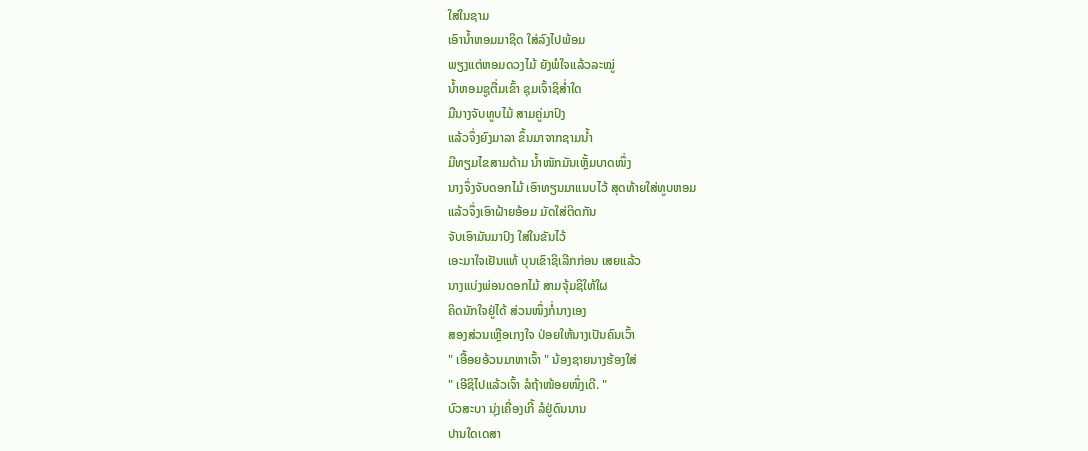ໃສ່ໃນຊາມ
ເອົານ້ຳຫອມມາຊິດ ໃສ່ລົງໄປພ້ອມ
ພຽງແຕ່ຫອມດວງໄມ້ ຍັງພໍໃຈແລ້ວລະໝູ່
ນ້ຳຫອມຊູຕື່ມເຂົ້າ ຊຸມເຈົ້າຊິສໍ່າໃດ
ມືນາງຈັບທູບໄມ້ ສາມຄູ່ມາປົງ
ແລ້ວຈຶ່ງຍົງມາລາ ຂຶ້ນມາຈາກຊາມນ້ຳ
ມີທຽມໄຂສາມດ້າມ ນ້ຳໜັກມັນເຫຼັ້ມບາດໜຶ່ງ
ນາງຈຶ່ງຈັບດອກໄມ້ ເອົາທຽນມາແນບໄວ້ ສຸດທ້າຍໃສ່ທູບຫອມ
ແລ້ວຈຶ່ງເອົາຝ້າຍອ້ອມ ມັດໃສ່ຕິດກັນ
ຈັບເອົາມັນມາປົງ ໃສ່ໃນຂັນໄວ້
ເອະມາໃຈເຢັນແທ້ ບຸນເຂົາຊິເລີກກ່ອນ ເສຍແລ້ວ
ນາງແບ່ງພ່ອນດອກໄມ້ ສາມຈຸ້ມຊິໃຫ້ໃຜ
ຄິດນັກໃຈຢູ່ໄດ້ ສ່ວນໜຶ່ງກໍ່ນາງເອງ
ສອງສ່ວນເຫຼືອເກງໃຈ ປ່ອຍໃຫ້ນາງເປັນຄົນເວົ້າ
" ເອື້ອຍອ້ວນມາຫາເຈົ້າ " ນ້ອງຊາຍນາງຮ້ອງໃສ່
" ເອີຊິໄປແລ້ວເຈົ້າ ລໍຖ້າໜ້ອຍໜຶ່ງເດີ. "
ບົວສະບາ ນຸ່ງເຄື່ອງເກີ້ ລໍຢູ່ດົນນານ
ປານໃດເດສາ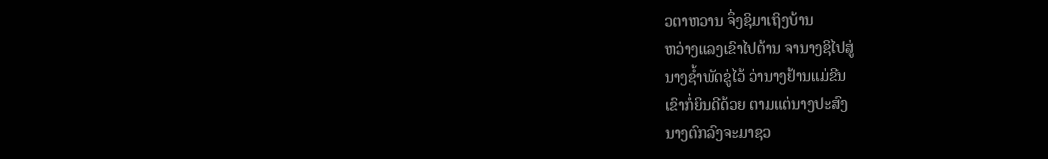ວຕາຫວານ ຈຶ່ງຊິມາເຖິງບ້ານ
ຫວ່າງແລງເຂົາໄປຕ້ານ ຈານາງຊິໄປສູ່
ນາງຊ້ຳພັດຂູ່ໄວ້ ວ່ານາງຢ້ານແມ່ຂີນ
ເຂົາກໍ່ຍິນດີດ້ວຍ ຕາມແຕ່ນາງປະສົງ
ນາງຕົກລົງຈະມາຊວ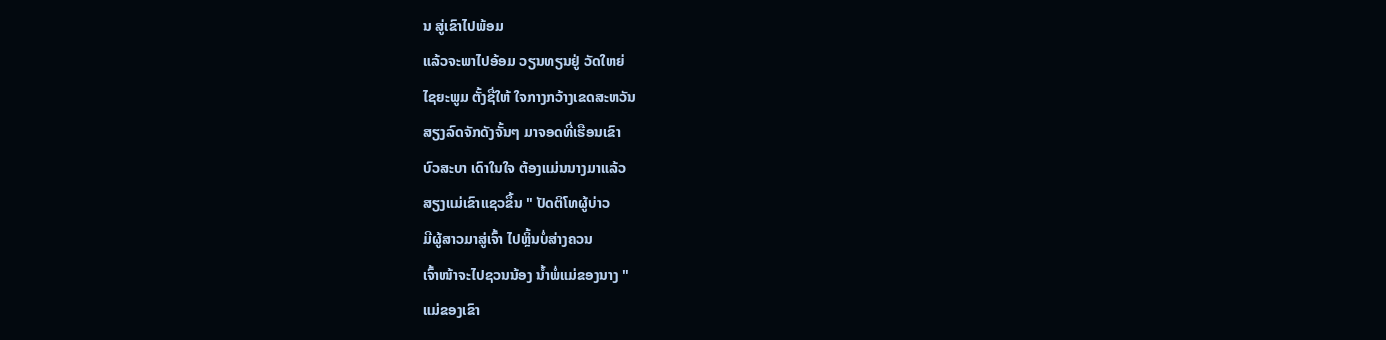ນ ສູ່ເຂົາໄປພ້ອມ
ແລ້ວຈະພາໄປອ້ອມ ວຽນທຽນຢູ່ ວັດໃຫຍ່
ໄຊຍະພູມ ຕັ້ງຊື່ໃຫ້ ໃຈກາງກວ້າງເຂດສະຫວັນ
ສຽງລົດຈັກດັງຈັ້ນໆ ມາຈອດທີ່ເຮືອນເຂົາ
ບົວສະບາ ເດົາໃນໃຈ ຕ້ອງແມ່ນນາງມາແລ້ວ
ສຽງແມ່ເຂົາແຊວຂຶ້ນ " ປັດຕິໂທຜູ້ບ່າວ
ມີຜູ້ສາວມາສູ່ເຈົ້າ ໄປຫຼິ້ນບໍ່ສ່າງຄວນ
ເຈົ້າໜ້າຈະໄປຊວນນ້ອງ ນ້ຳພໍ່ແມ່ຂອງນາງ "
ແມ່ຂອງເຂົາ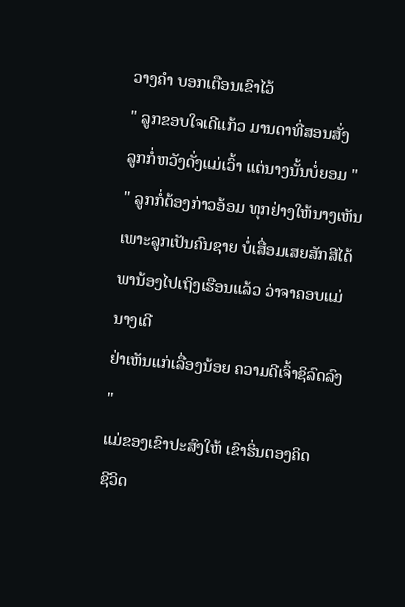ວາງຄຳ ບອກເຕືອນເຂົາໄວ້
" ລູກຂອບໃຈເດີແກ້ວ ມານດາທີ່ສອນສັ່ງ
ລູກກໍ່ຫວັງດັ່ງແມ່ເວົ້າ ແຕ່ນາງນັ້ນບໍ່ຍອມ "
" ລູກກໍ່ຕ້ອງກ່າວອ້ອມ ທຸກຢ່າງໃຫ້ນາງເຫັນ
ເພາະລູກເປັນຄົນຊາຍ ບໍ່ເສື່ອມເສຍສັກສີໄດ້
ພານ້ອງໄປເຖິງເຮືອນແລ້ວ ວ່າຈາຄອບແມ່ ນາງເດີ
ຢ່າເຫັນແກ່ເລື່ອງນ້ອຍ ຄວາມດີເຈົ້າຊິລົດລົງ "
ແມ່ຂອງເຂົາປະສົງໃຫ້ ເຂົາຮິ່ນຕອງຄິດ
ຊີວິດ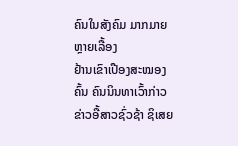ຄົນໃນສັງຄົມ ມາກມາຍຫຼາຍເລື້ອງ
ຢ້ານເຂົາເປືອງສະໝອງຄົ້ນ ຄົນນິນທາເວົ້າກ່າວ
ຂ່າວອື້ສາວຊົ່ວຊ້າ ຊິເສຍ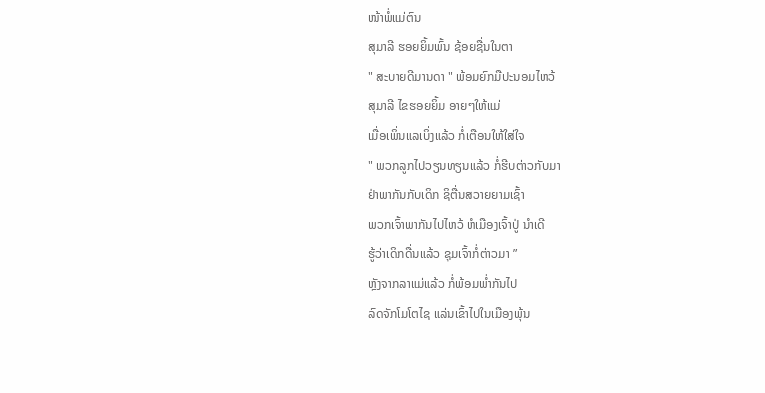ໜ້າພໍ່ແມ່ຕົນ
ສຸມາລີ ຮອຍຍິ້ມພົ້ນ ຊ້ອຍຊື່ນໃນຕາ
" ສະບາຍດີມານດາ " ພ້ອມຍົກມືປະນອມໄຫວ້
ສຸມາລີ ໄຂຮອຍຍິ້ມ ອາຍໆໃຫ້ແມ່
ເມື່ອເພິ່ນແລເບິ່ງແລ້ວ ກໍ່ເຕືອນໃຫ້ໃສ່ໃຈ
" ພວກລູກໄປວຽນທຽນແລ້ວ ກໍ່ຮີບຕ່າວກັບມາ
ຢ່າພາກັນກັບເດິກ ຊິຕື່ນສວາຍຍາມເຊົ້າ
ພວກເຈົ້າພາກັນໄປໄຫວ້ ຫໍເມືອງເຈົ້າປູ່ ນຳເດີ
ຮູ້ວ່າເດິກດື່ນແລ້ວ ຊຸມເຈົ້າກໍ່ຕ່າວມາ ”
ຫຼັງຈາກລາແມ່ແລ້ວ ກໍ່ພ້ອມພໍ່າກັນໄປ
ລົດຈັກໂມໂຕໄຊ ແລ່ນເຂົ້າໄປໃນເມືອງພຸ້ນ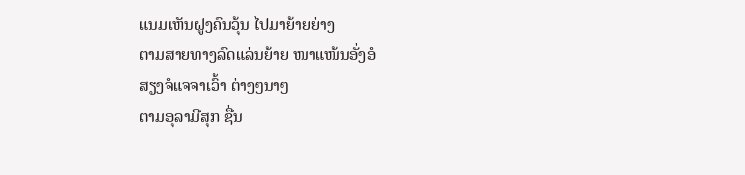ແນມເຫັນຝູງຄົນວຸ້ນ ໄປມາຍ້າຍຍ່າງ
ຕາມສາຍທາງລົດແລ່ນຍ້າຍ ໜາແໜ້ນອັ່ງອໍ
ສຽງຈໍແຈຈາເວົ້າ ຕ່າງໆນາໆ
ຕາມອຸລາມີສຸກ ຊື່ນ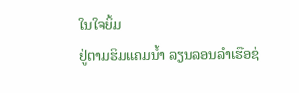ໃນໃຈຍິ້ມ
ຢູ່ຕາມຮິມແຄມນ້ຳ ລຽນລອນລຳເຮືອຊ່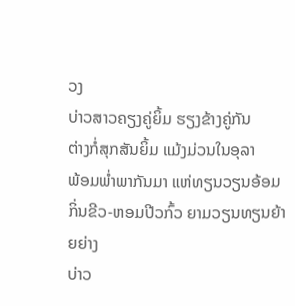ວງ
ບ່າວສາວຄຽງຄູ່ຍິ້ມ ຮຽງຂ້າງຄູ່ກັນ
ຕ່າງກໍ່ສຸກສັນຍິ້ມ ແມ້ງມ່ວນໃນອຸລາ
ພ້ອມພໍ່າພາກັນມາ ແຫ່ທຽນວຽນອ້ອມ
ກິ່ນຂີວ-ຫອມປີວກົ້ວ ຍາມວຽນທຽນຍ້າຍຍ່າງ
ບ່າວ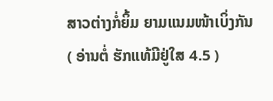ສາວຕ່າງກໍ່ຍິ້ມ ຍາມແນມໜ້າເບິ່ງກັນ
( ອ່ານຕໍ່ ຮັກແທ້ມີຢູ່ໃສ 4.5 )